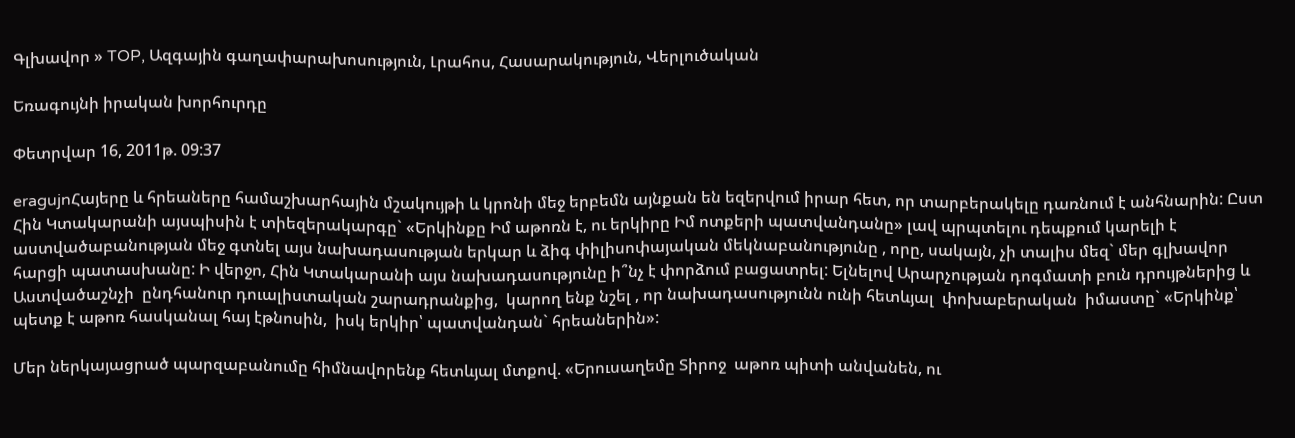Գլխավոր » TOP, Ազգային գաղափարախոսություն, Լրահոս, Հասարակություն, Վերլուծական

Եռագույնի իրական խորհուրդը

Փետրվար 16, 2011թ. 09:37

eragujnՀայերը և հրեաները համաշխարհային մշակույթի և կրոնի մեջ երբեմն այնքան են եզերվում իրար հետ, որ տարբերակելը դառնում է անհնարին: Ըստ Հին Կտակարանի այսպիսին է տիեզերակարգը` «Երկինքը Իմ աթոռն է, ու երկիրը Իմ ոտքերի պատվանդանը» լավ պրպտելու դեպքում կարելի է աստվածաբանության մեջ գտնել այս նախադասության երկար և ձիգ փիլիսոփայական մեկնաբանությունը , որը, սակայն, չի տալիս մեզ` մեր գլխավոր հարցի պատասխանը: Ի վերջո, Հին Կտակարանի այս նախադասությունը ի՞նչ է փորձում բացատրել: Ելնելով Արարչության դոգմատի բուն դրույթներից և Աստվածաշնչի  ընդհանուր դուալիստական շարադրանքից,  կարող ենք նշել , որ նախադասությունն ունի հետևյալ  փոխաբերական  իմաստը` «Երկինք՝ պետք է աթոռ հասկանալ հայ էթնոսին,  իսկ երկիր՝ պատվանդան` հրեաներին»:

Մեր ներկայացրած պարզաբանումը հիմնավորենք հետևյալ մտքով. «Երուսաղեմը Տիրոջ  աթոռ պիտի անվանեն, ու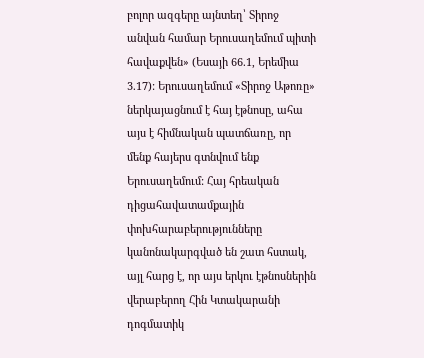բոլոր ազգերը այնտեղ՝ Տիրոջ անվան համար Երուսաղեմում պիտի հավաքվեն» (Եսայի 66.1, Երեմիա 3.17): Երուսաղեմում «Տիրոջ Աթոռը» ներկայացնում է հայ էթնոսը, ահա այս է հիմնական պատճառը, որ մենք հայերս գտնվում ենք Երուսաղեմում: Հայ հրեական դիցահավատամքային փոխհարաբերությունները կանոնակարգված են շատ հստակ, այլ հարց է, որ այս երկու էթնոսներին վերաբերող Հին Կտակարանի դոգմատիկ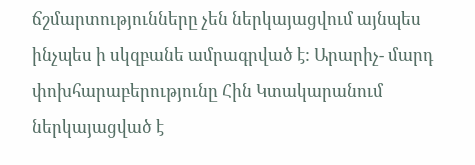ճշմարտությունները չեն ներկայացվում այնպես ինչպես ի սկզբանե ամրագրված է: Արարիչ- մարդ փոխհարաբերությունը Հին Կտակարանում ներկայացված է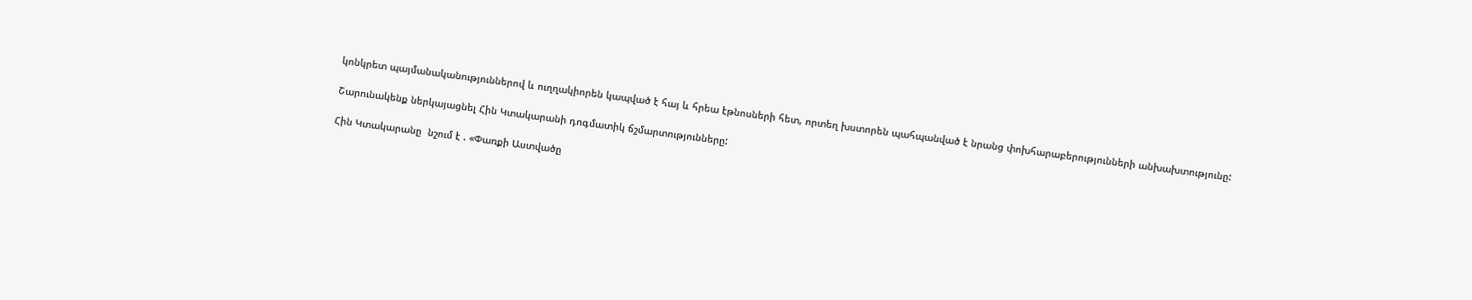կոնկրետ պայմանականություններով և ուղղակիորեն կապված է հայ և հրեա էթնոսների հետ, որտեղ խստորեն պահպանված է նրանց փոխհարաբերությունների անխախտությունը:

Շարունակենք ներկայացնել Հին Կտակարանի դոգմատիկ ճշմարտությունները:

Հին Կտակարանը  նշում է . «Փառքի Աստվածը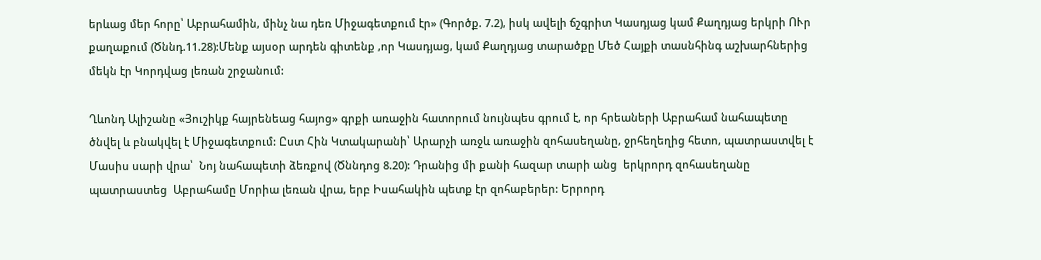երևաց մեր հորը՝ Աբրահամին, մինչ նա դեռ Միջագետքում էր» (Գործք. 7.2), իսկ ավելի ճշգրիտ Կասդյաց կամ Քաղդյաց երկրի ՈՒր քաղաքում (Ծննդ.11.28):Մենք այսօր արդեն գիտենք ,որ Կասդյաց, կամ Քաղդյաց տարածքը Մեծ Հայքի տասնհինգ աշխարհներից մեկն էր Կորդվաց լեռան շրջանում:

Ղևոնդ Ալիշանը «Յուշիկք հայրենեաց հայոց» գրքի առաջին հատորում նույնպես գրում է, որ հրեաների Աբրահամ նահապետը ծնվել և բնակվել է Միջագետքում: Ըստ Հին Կտակարանի՝ Արարչի առջև առաջին զոհասեղանը, ջրհեղեղից հետո, պատրաստվել է Մասիս սարի վրա՝  Նոյ նահապետի ձեռքով (Ծննդոց 8.20): Դրանից մի քանի հազար տարի անց  երկրորդ զոհասեղանը  պատրաստեց  Աբրահամը Մորիա լեռան վրա, երբ Իսահակին պետք էր զոհաբերեր: Երրորդ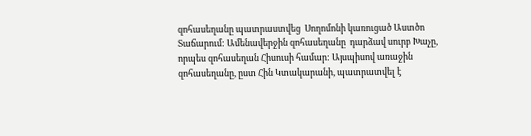զոհասեղանը պատրաստվեց  Սողոմոնի կառուցած Աստծո Տաճարում: Ամենավերջին զոհասեղանը  դարձավ սուրբ Խաչը, որպես զոհասեղան Հիսուսի համար: Այսպիսով առաջին զոհասեղանը, ըստ Հին Կտակարանի, պատրատվել է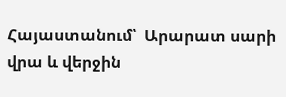Հայաստանում՝  Արարատ սարի վրա և վերջին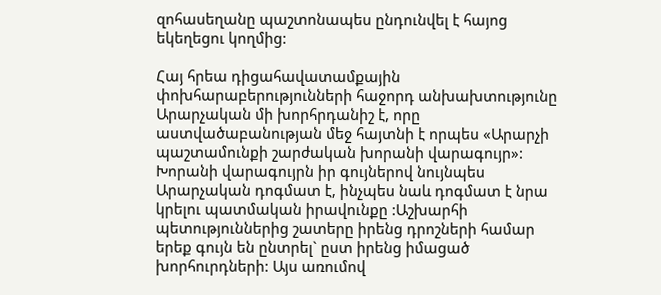զոհասեղանը պաշտոնապես ընդունվել է հայոց եկեղեցու կողմից:

Հայ հրեա դիցահավատամքային փոխհարաբերությունների հաջորդ անխախտությունը Արարչական մի խորհրդանիշ է, որը աստվածաբանության մեջ հայտնի է որպես «Արարչի պաշտամունքի շարժական խորանի վարագույր»: Խորանի վարագույրն իր գույներով նույնպես Արարչական դոգմատ է, ինչպես նաև դոգմատ է նրա կրելու պատմական իրավունքը :Աշխարհի պետություններից շատերը իրենց դրոշների համար երեք գույն են ընտրել` ըստ իրենց իմացած խորհուրդների: Այս առումով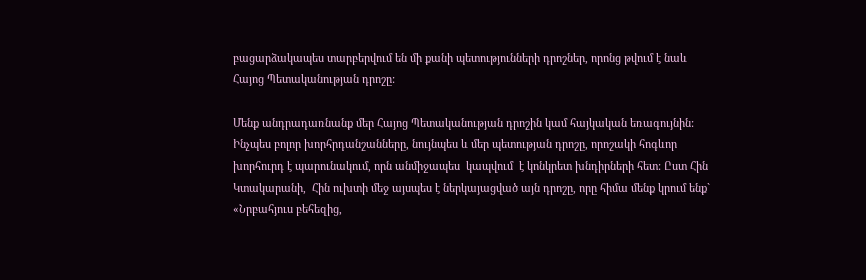բացարձակապես տարբերվում են մի քանի պետությունների դրոշներ, որոնց թվում է նաև Հայոց Պետականության դրոշը:

Մենք անդրադառնանք մեր Հայոց Պետականության դրոշին կամ հայկական եռագույնին: Ինչպես բոլոր խորհրդանշանները, նույնպես և մեր պետության դրոշը, որոշակի հոգևոր խորհուրդ է պարունակում, որն անմիջապես  կապվում  է կոնկրետ խնդիրների հետ: Ըստ Հին Կտակարանի,  Հին ուխտի մեջ այսպես է ներկայացված այն դրոշը, որը հիմա մենք կրում ենք` «Նրբահյուս բեհեզից,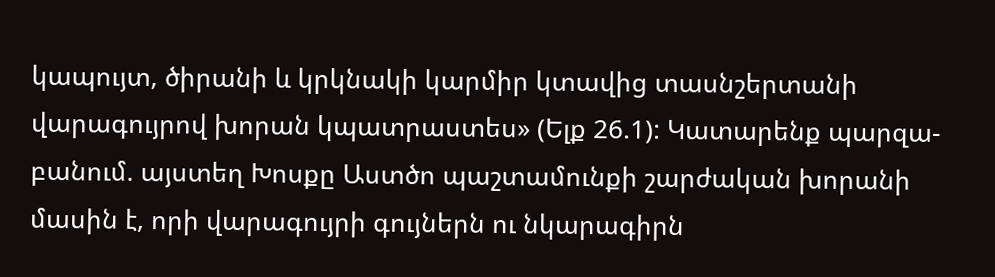կապույտ, ծիրանի և կրկնակի կարմիր կտավից տասնշերտանի վարագույրով խորան կպատրաստես» (Ելք 26.1): Կատարենք պարզա- բանում. այստեղ Խոսքը Աստծո պաշտամունքի շարժական խորանի մասին է, որի վարագույրի գույներն ու նկարագիրն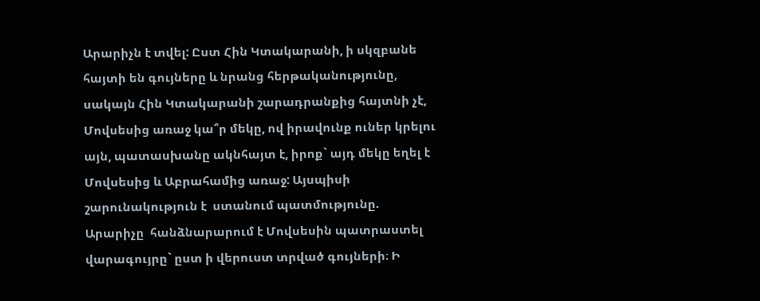Արարիչն է տվել: Ըստ Հին Կտակարանի, ի սկզբանե հայտի են գույները և նրանց հերթականությունը, սակայն Հին Կտակարանի շարադրանքից հայտնի չէ, Մովսեսից առաջ կա՞ր մեկը, ով իրավունք ուներ կրելու այն, պատասխանը ակնհայտ է, իրոք` այդ մեկը եղել է Մովսեսից և Աբրահամից առաջ: Այսպիսի շարունակություն է  ստանում պատմությունը. Արարիչը  հանձնարարում է Մովսեսին պատրաստել վարագույրը` ըստ ի վերուստ տրված գույների։ Ի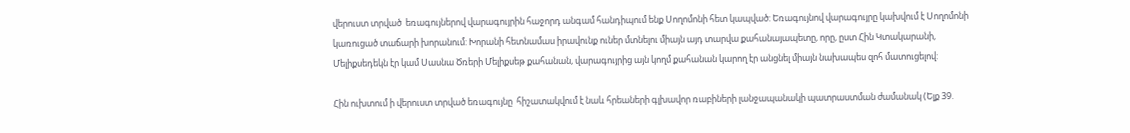վերուստ տրված  եռագույներով վարագույրին հաջորդ անգամ հանդիպում ենք Սողոմոնի հետ կապված: Եռագույնով վարագույրը կախվում է Սողոմոնի կառուցած տաճարի խորանում: Խորանի հետնամաս իրավունք ուներ մտնելու միայն այդ տարվա քահանայապետը, որը, ըստ Հին Կտակարանի, Մելիքսեդեկն էր կամ Սասնա Ծռերի Մելիքսեթ քահանան, վարագույրից այն կողմ քահանան կարող էր անցնել միայն նախապես զոհ մատուցելով:

Հին ուխտում ի վերուստ տրված եռագույնը  հիշատակվում է նաև հրեաների գլխավոր ռաբիների լանջապանակի պատրաստման ժամանակ (Ելք 39.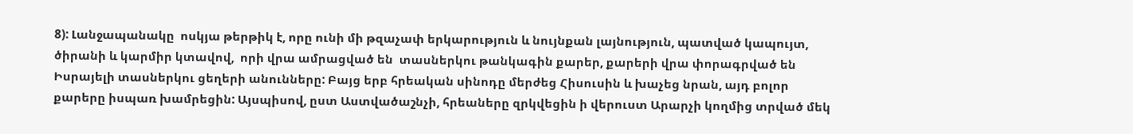8): Լանջապանակը  ոսկյա թերթիկ է, որը ունի մի թզաչափ երկարություն և նույնքան լայնություն, պատված կապույտ, ծիրանի և կարմիր կտավով,  որի վրա ամրացված են  տասներկու թանկագին քարեր, քարերի վրա փորագրված են Իսրայելի տասներկու ցեղերի անունները: Բայց երբ հրեական սինոդը մերժեց Հիսուսին և խաչեց նրան, այդ բոլոր քարերը իսպառ խամրեցին: Այսպիսով, ըստ Աստվածաշնչի, հրեաները զրկվեցին ի վերուստ Արարչի կողմից տրված մեկ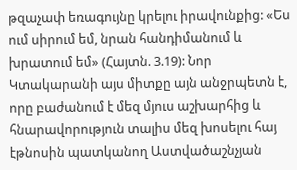թզաչափ եռագույնը կրելու իրավունքից: «Ես ում սիրում եմ, նրան հանդիմանում և խրատում եմ» (Հայտն. 3.19): Նոր Կտակարանի այս միտքը այն անջրպետն է, որը բաժանում է մեզ մյուս աշխարհից և հնարավորություն տալիս մեզ խոսելու հայ էթնոսին պատկանող Աստվածաշնչյան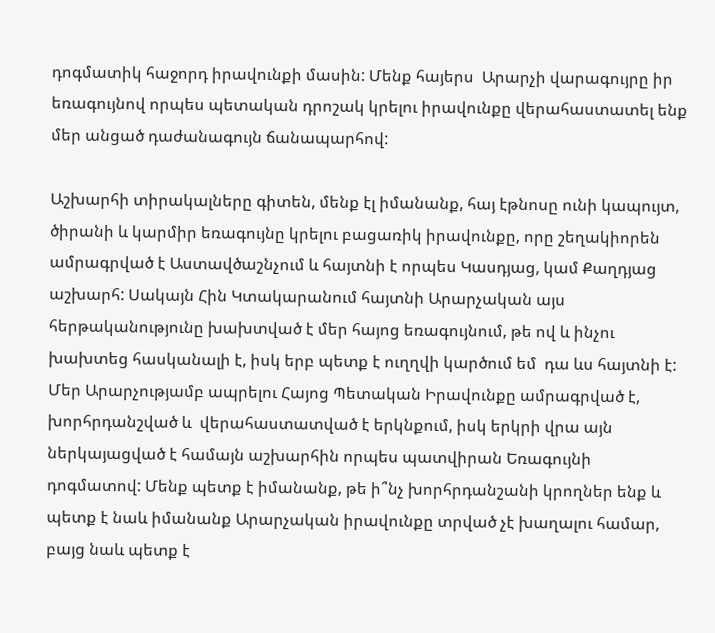դոգմատիկ հաջորդ իրավունքի մասին: Մենք հայերս  Արարչի վարագույրը իր եռագույնով որպես պետական դրոշակ կրելու իրավունքը վերահաստատել ենք  մեր անցած դաժանագույն ճանապարհով:

Աշխարհի տիրակալները գիտեն, մենք էլ իմանանք, հայ էթնոսը ունի կապույտ, ծիրանի և կարմիր եռագույնը կրելու բացառիկ իրավունքը, որը շեղակիորեն ամրագրված է Աստավծաշնչում և հայտնի է որպես Կասդյաց, կամ Քաղդյաց աշխարհ: Սակայն Հին Կտակարանում հայտնի Արարչական այս հերթականությունը խախտված է մեր հայոց եռագույնում, թե ով և ինչու խախտեց հասկանալի է, իսկ երբ պետք է ուղղվի կարծում եմ  դա ևս հայտնի է: Մեր Արարչությամբ ապրելու Հայոց Պետական Իրավունքը ամրագրված է, խորհրդանշված և  վերահաստատված է երկնքում, իսկ երկրի վրա այն ներկայացված է համայն աշխարհին որպես պատվիրան Եռագույնի դոգմատով: Մենք պետք է իմանանք, թե ի՞նչ խորհրդանշանի կրողներ ենք և պետք է նաև իմանանք Արարչական իրավունքը տրված չէ խաղալու համար, բայց նաև պետք է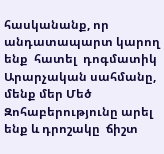հասկանանք, որ անդատապարտ կարող ենք  հատել  դոգմատիկ Արարչական սահմանը, մենք մեր Մեծ Զոհաբերությունը արել ենք և դրոշակը  ճիշտ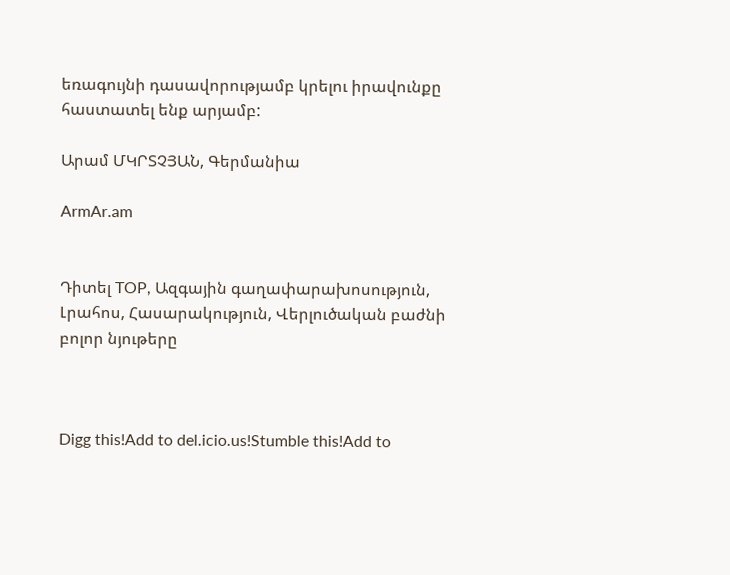եռագույնի դասավորությամբ կրելու իրավունքը հաստատել ենք արյամբ:

Արամ ՄԿՐՏՉՅԱՆ, Գերմանիա

ArmAr.am


Դիտել TOP, Ազգային գաղափարախոսություն, Լրահոս, Հասարակություն, Վերլուծական բաժնի բոլոր նյութերը



Digg this!Add to del.icio.us!Stumble this!Add to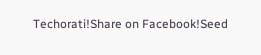Techorati!Share on Facebook!Seed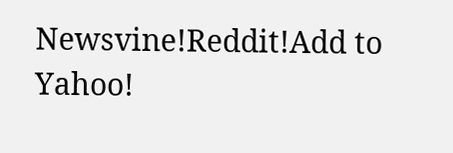Newsvine!Reddit!Add to Yahoo!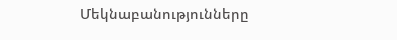Մեկնաբանությունները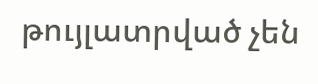թույլատրված չեն